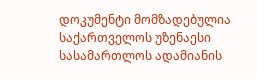დოკუმენტი მომზადებულია საქართველოს უზენაესი სასამართლოს ადამიანის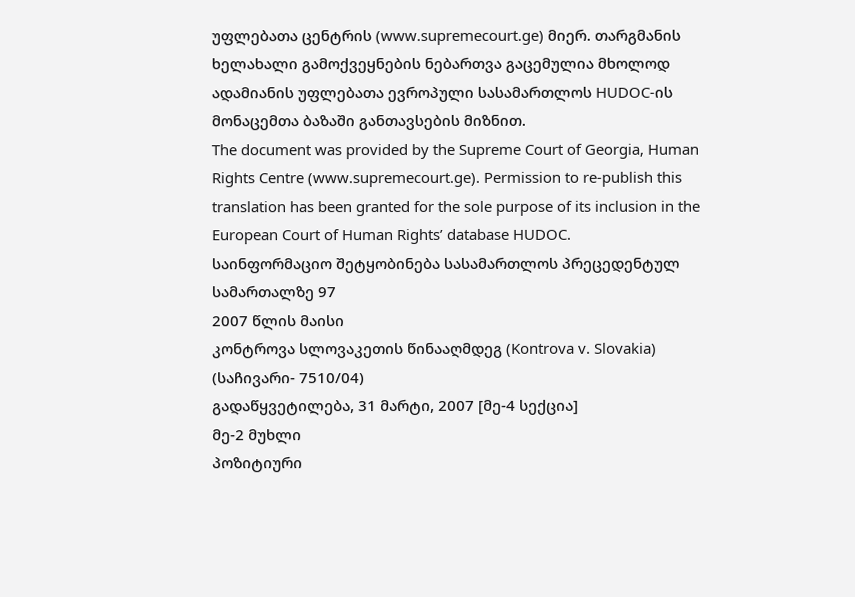უფლებათა ცენტრის (www.supremecourt.ge) მიერ. თარგმანის ხელახალი გამოქვეყნების ნებართვა გაცემულია მხოლოდ ადამიანის უფლებათა ევროპული სასამართლოს HUDOC-ის მონაცემთა ბაზაში განთავსების მიზნით.
The document was provided by the Supreme Court of Georgia, Human Rights Centre (www.supremecourt.ge). Permission to re-publish this translation has been granted for the sole purpose of its inclusion in the European Court of Human Rights’ database HUDOC.
საინფორმაციო შეტყობინება სასამართლოს პრეცედენტულ სამართალზე 97
2007 წლის მაისი
კონტროვა სლოვაკეთის წინააღმდეგ (Kontrova v. Slovakia)
(საჩივარი- 7510/04)
გადაწყვეტილება, 31 მარტი, 2007 [მე-4 სექცია]
მე-2 მუხლი
პოზიტიური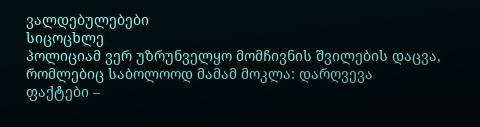ვალდებულებები
სიცოცხლე
პოლიციამ ვერ უზრუნველყო მომჩივნის შვილების დაცვა, რომლებიც საბოლოოდ მამამ მოკლა: დარღვევა
ფაქტები –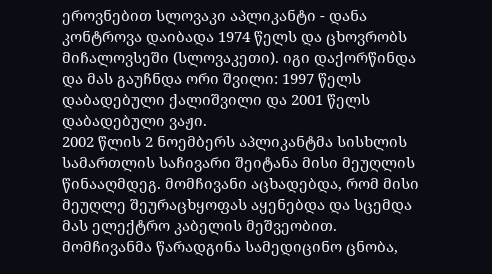ეროვნებით სლოვაკი აპლიკანტი - დანა კონტროვა დაიბადა 1974 წელს და ცხოვრობს მიჩალოვსეში (სლოვაკეთი). იგი დაქორწინდა და მას გაუჩნდა ორი შვილი: 1997 წელს დაბადებული ქალიშვილი და 2001 წელს დაბადებული ვაჟი.
2002 წლის 2 ნოემბერს აპლიკანტმა სისხლის სამართლის საჩივარი შეიტანა მისი მეუღლის წინააღმდეგ. მომჩივანი აცხადებდა, რომ მისი მეუღლე შეურაცხყოფას აყენებდა და სცემდა მას ელექტრო კაბელის მეშვეობით. მომჩივანმა წარადგინა სამედიცინო ცნობა,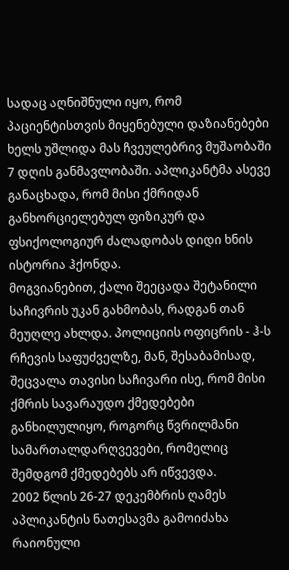სადაც აღნიშნული იყო, რომ პაციენტისთვის მიყენებული დაზიანებები ხელს უშლიდა მას ჩვეულებრივ მუშაობაში 7 დღის განმავლობაში. აპლიკანტმა ასევე განაცხადა, რომ მისი ქმრიდან განხორციელებულ ფიზიკურ და ფსიქოლოგიურ ძალადობას დიდი ხნის ისტორია ჰქონდა.
მოგვიანებით, ქალი შეეცადა შეტანილი საჩივრის უკან გახმობას, რადგან თან მეუღლე ახლდა. პოლიციის ოფიცრის - ჰ-ს რჩევის საფუძველზე, მან, შესაბამისად, შეცვალა თავისი საჩივარი ისე, რომ მისი ქმრის სავარაუდო ქმედებები განხილულიყო, როგორც წვრილმანი სამართალდარღვევები, რომელიც შემდგომ ქმედებებს არ იწვევდა.
2002 წლის 26-27 დეკემბრის ღამეს აპლიკანტის ნათესავმა გამოიძახა რაიონული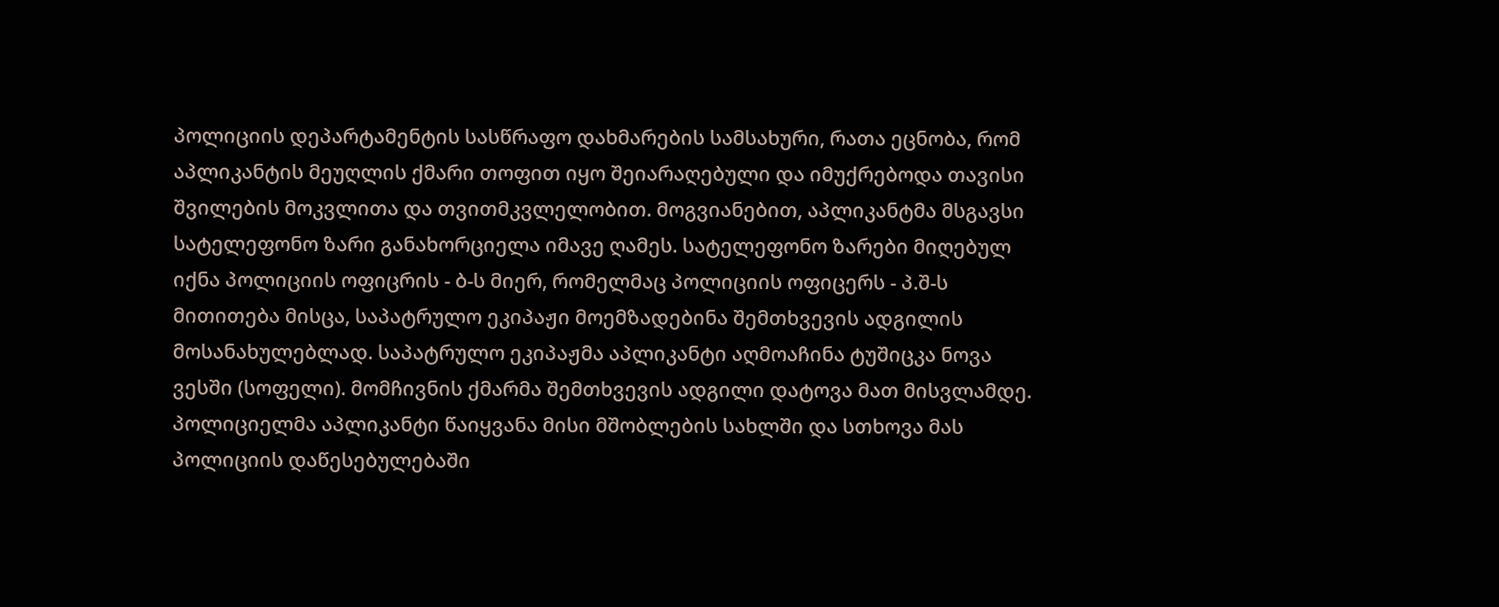პოლიციის დეპარტამენტის სასწრაფო დახმარების სამსახური, რათა ეცნობა, რომ აპლიკანტის მეუღლის ქმარი თოფით იყო შეიარაღებული და იმუქრებოდა თავისი შვილების მოკვლითა და თვითმკვლელობით. მოგვიანებით, აპლიკანტმა მსგავსი სატელეფონო ზარი განახორციელა იმავე ღამეს. სატელეფონო ზარები მიღებულ იქნა პოლიციის ოფიცრის - ბ-ს მიერ, რომელმაც პოლიციის ოფიცერს - პ.შ-ს მითითება მისცა, საპატრულო ეკიპაჟი მოემზადებინა შემთხვევის ადგილის მოსანახულებლად. საპატრულო ეკიპაჟმა აპლიკანტი აღმოაჩინა ტუშიცკა ნოვა ვესში (სოფელი). მომჩივნის ქმარმა შემთხვევის ადგილი დატოვა მათ მისვლამდე. პოლიციელმა აპლიკანტი წაიყვანა მისი მშობლების სახლში და სთხოვა მას პოლიციის დაწესებულებაში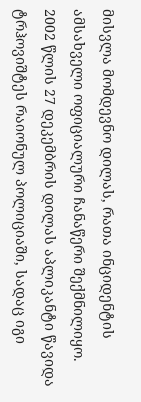მისვლა მომდევნო დილას, რათა ინციდენტის ამსახველი ოფიციალური ჩანაწერი შექმნილიყო.
2002 წლის 27 დეკემბრის დილას აპლიკანტი წავიდა ტრჰოვიშტეს რაიონულ პოლიციაში, სადაც იგი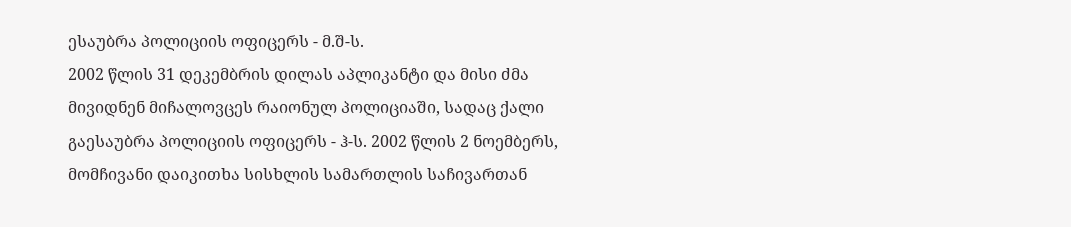ესაუბრა პოლიციის ოფიცერს - მ.შ-ს.
2002 წლის 31 დეკემბრის დილას აპლიკანტი და მისი ძმა მივიდნენ მიჩალოვცეს რაიონულ პოლიციაში, სადაც ქალი გაესაუბრა პოლიციის ოფიცერს - ჰ-ს. 2002 წლის 2 ნოემბერს, მომჩივანი დაიკითხა სისხლის სამართლის საჩივართან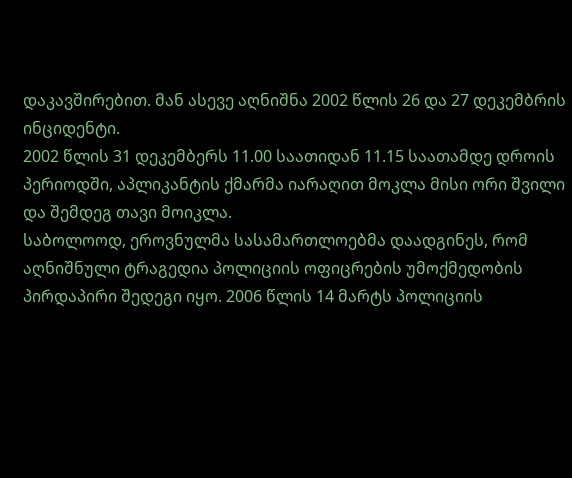დაკავშირებით. მან ასევე აღნიშნა 2002 წლის 26 და 27 დეკემბრის ინციდენტი.
2002 წლის 31 დეკემბერს 11.00 საათიდან 11.15 საათამდე დროის პერიოდში, აპლიკანტის ქმარმა იარაღით მოკლა მისი ორი შვილი და შემდეგ თავი მოიკლა.
საბოლოოდ, ეროვნულმა სასამართლოებმა დაადგინეს, რომ აღნიშნული ტრაგედია პოლიციის ოფიცრების უმოქმედობის პირდაპირი შედეგი იყო. 2006 წლის 14 მარტს პოლიციის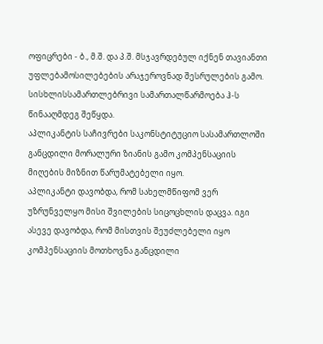ოფიცრები - ბ., მ.შ. და პ.შ. მსჯავრდებულ იქნენ თავიანთი უფლებამოსილებების არაჯეროვნად შესრულების გამო. სისხლისსამართლებრივი სამართალწარმოება ჰ-ს წინააღმდეგ შეწყდა.
აპლიკანტის საჩივრები საკონსტიტუციო სასამართლოში განცდილი მორალური ზიანის გამო კომპენსაციის მიღების მიზნით წარუმატებელი იყო.
აპლიკანტი დავობდა, რომ სახელმწიფომ ვერ უზრუნველყო მისი შვილების სიცოცხლის დაცვა. იგი ასევე დავობდა, რომ მისთვის შეუძლებელი იყო კომპენსაციის მოთხოვნა განცდილი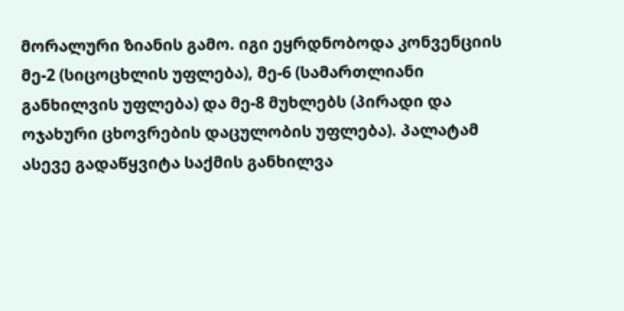მორალური ზიანის გამო. იგი ეყრდნობოდა კონვენციის მე-2 (სიცოცხლის უფლება), მე-6 (სამართლიანი განხილვის უფლება) და მე-8 მუხლებს (პირადი და ოჯახური ცხოვრების დაცულობის უფლება). პალატამ ასევე გადაწყვიტა საქმის განხილვა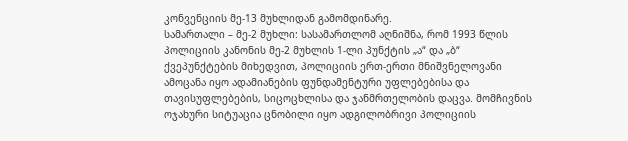კონვენციის მე-13 მუხლიდან გამომდინარე.
სამართალი – მე-2 მუხლი: სასამართლომ აღნიშნა, რომ 1993 წლის პოლიციის კანონის მე-2 მუხლის 1-ლი პუნქტის „ა“ და „ბ“ ქვეპუნქტების მიხედვით, პოლიციის ერთ-ერთი მნიშვნელოვანი ამოცანა იყო ადამიანების ფუნდამენტური უფლებებისა და თავისუფლებების, სიცოცხლისა და ჯანმრთელობის დაცვა. მომჩივნის ოჯახური სიტუაცია ცნობილი იყო ადგილობრივი პოლიციის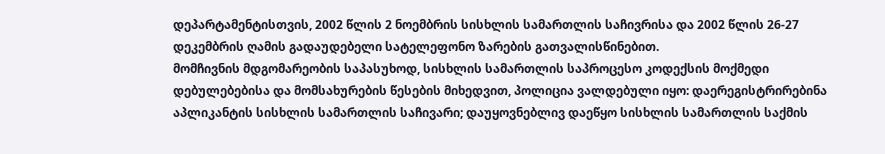დეპარტამენტისთვის, 2002 წლის 2 ნოემბრის სისხლის სამართლის საჩივრისა და 2002 წლის 26-27 დეკემბრის ღამის გადაუდებელი სატელეფონო ზარების გათვალისწინებით.
მომჩივნის მდგომარეობის საპასუხოდ, სისხლის სამართლის საპროცესო კოდექსის მოქმედი დებულებებისა და მომსახურების წესების მიხედვით, პოლიცია ვალდებული იყო: დაერეგისტრირებინა აპლიკანტის სისხლის სამართლის საჩივარი; დაუყოვნებლივ დაეწყო სისხლის სამართლის საქმის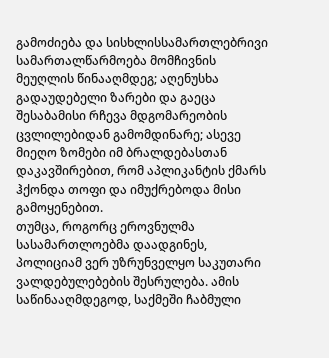გამოძიება და სისხლისსამართლებრივი სამართალწარმოება მომჩივნის მეუღლის წინააღმდეგ; აღენუსხა გადაუდებელი ზარები და გაეცა შესაბამისი რჩევა მდგომარეობის ცვლილებიდან გამომდინარე; ასევე მიეღო ზომები იმ ბრალდებასთან დაკავშირებით, რომ აპლიკანტის ქმარს ჰქონდა თოფი და იმუქრებოდა მისი გამოყენებით.
თუმცა, როგორც ეროვნულმა სასამართლოებმა დაადგინეს, პოლიციამ ვერ უზრუნველყო საკუთარი ვალდებულებების შესრულება. ამის საწინააღმდეგოდ, საქმეში ჩაბმული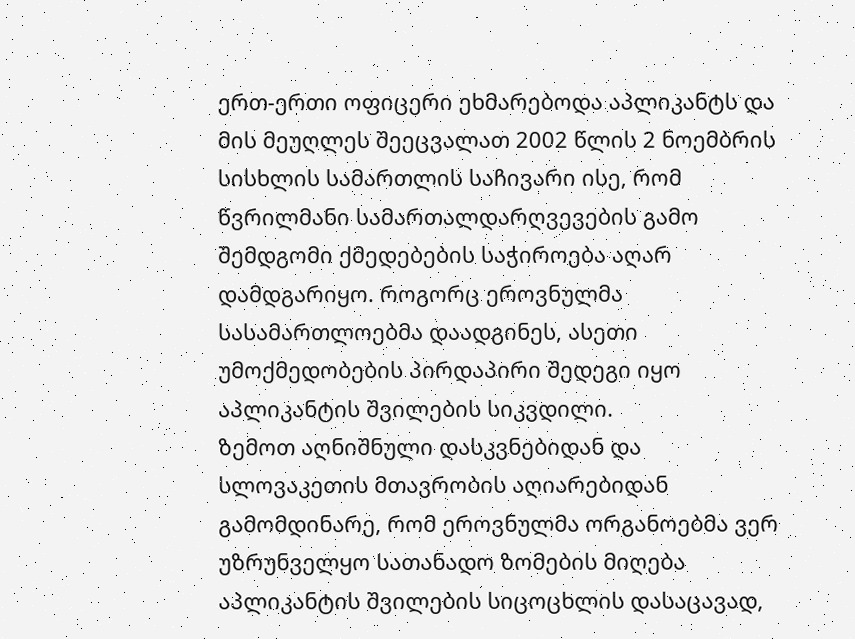ერთ-ერთი ოფიცერი ეხმარებოდა აპლიკანტს და მის მეუღლეს შეეცვალათ 2002 წლის 2 ნოემბრის სისხლის სამართლის საჩივარი ისე, რომ წვრილმანი სამართალდარღვევების გამო შემდგომი ქმედებების საჭიროება აღარ დამდგარიყო. როგორც ეროვნულმა სასამართლოებმა დაადგინეს, ასეთი უმოქმედობების პირდაპირი შედეგი იყო აპლიკანტის შვილების სიკვდილი.
ზემოთ აღნიშნული დასკვნებიდან და სლოვაკეთის მთავრობის აღიარებიდან გამომდინარე, რომ ეროვნულმა ორგანოებმა ვერ უზრუნველყო სათანადო ზომების მიღება აპლიკანტის შვილების სიცოცხლის დასაცავად,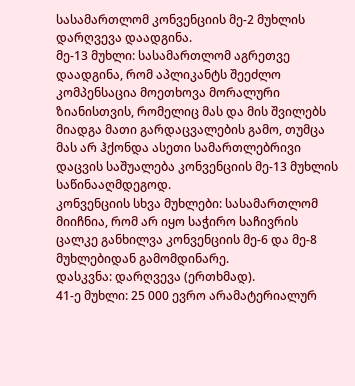სასამართლომ კონვენციის მე-2 მუხლის დარღვევა დაადგინა.
მე-13 მუხლი: სასამართლომ აგრეთვე დაადგინა, რომ აპლიკანტს შეეძლო კომპენსაცია მოეთხოვა მორალური ზიანისთვის, რომელიც მას და მის შვილებს მიადგა მათი გარდაცვალების გამო, თუმცა მას არ ჰქონდა ასეთი სამართლებრივი დაცვის საშუალება კონვენციის მე-13 მუხლის საწინააღმდეგოდ.
კონვენციის სხვა მუხლები: სასამართლომ მიიჩნია, რომ არ იყო საჭირო საჩივრის ცალკე განხილვა კონვენციის მე-6 და მე-8 მუხლებიდან გამომდინარე.
დასკვნა: დარღვევა (ერთხმად).
41-ე მუხლი: 25 000 ევრო არამატერიალურ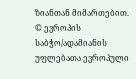ზიანთან მიმართებით.
© ევროპის საბჭო/ადამიანის უფლებათა ევროპული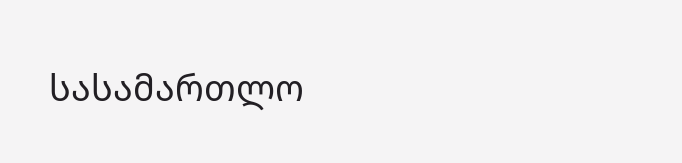სასამართლო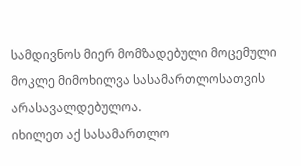სამდივნოს მიერ მომზადებული მოცემული მოკლე მიმოხილვა სასამართლოსათვის არასავალდებულოა.
იხილეთ აქ სასამართლო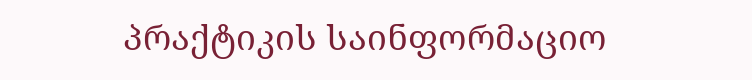პრაქტიკის საინფორმაციო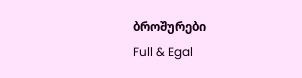ბროშურები
Full & Egal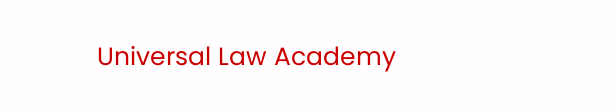Universal Law Academy